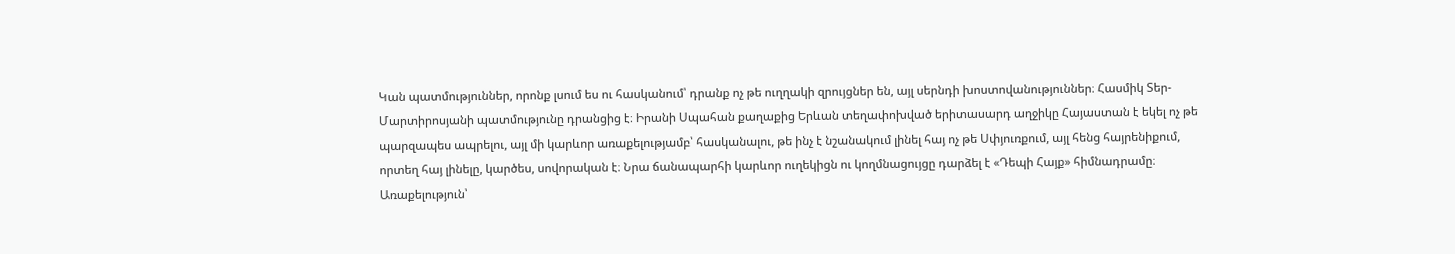Կան պատմություններ, որոնք լսում ես ու հասկանում՝ դրանք ոչ թե ուղղակի զրույցներ են, այլ սերնդի խոստովանություններ։ Հասմիկ Տեր-Մարտիրոսյանի պատմությունը դրանցից է։ Իրանի Սպահան քաղաքից Երևան տեղափոխված երիտասարդ աղջիկը Հայաստան է եկել ոչ թե պարզապես ապրելու, այլ մի կարևոր առաքելությամբ՝ հասկանալու, թե ինչ է նշանակում լինել հայ ոչ թե Սփյուռքում, այլ հենց հայրենիքում, որտեղ հայ լինելը, կարծես, սովորական է։ Նրա ճանապարհի կարևոր ուղեկիցն ու կողմնացույցը դարձել է «Դեպի Հայք» հիմնադրամը։
Առաքելություն՝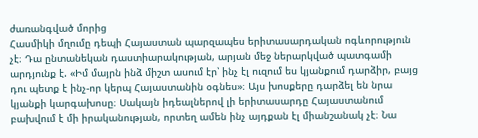ժառանգված մորից
Հասմիկի մղումը դեպի Հայաստան պարզապես երիտասարդական ոգևորություն չէ։ Դա ընտանեկան դաստիարակության, արյան մեջ ներարկված պատգամի արդյունք է. «Իմ մայրն ինձ միշտ ասում էր՝ ինչ էլ ուզում ես կյանքում դարձիր, բայց դու պետք է ինչ-որ կերպ Հայաստանին օգնես»։ Այս խոսքերը դարձել են նրա կյանքի կարգախոսը։ Սակայն իդեալներով լի երիտասարդը Հայաստանում բախվում է մի իրականության, որտեղ ամեն ինչ այդքան էլ միանշանակ չէ։ Նա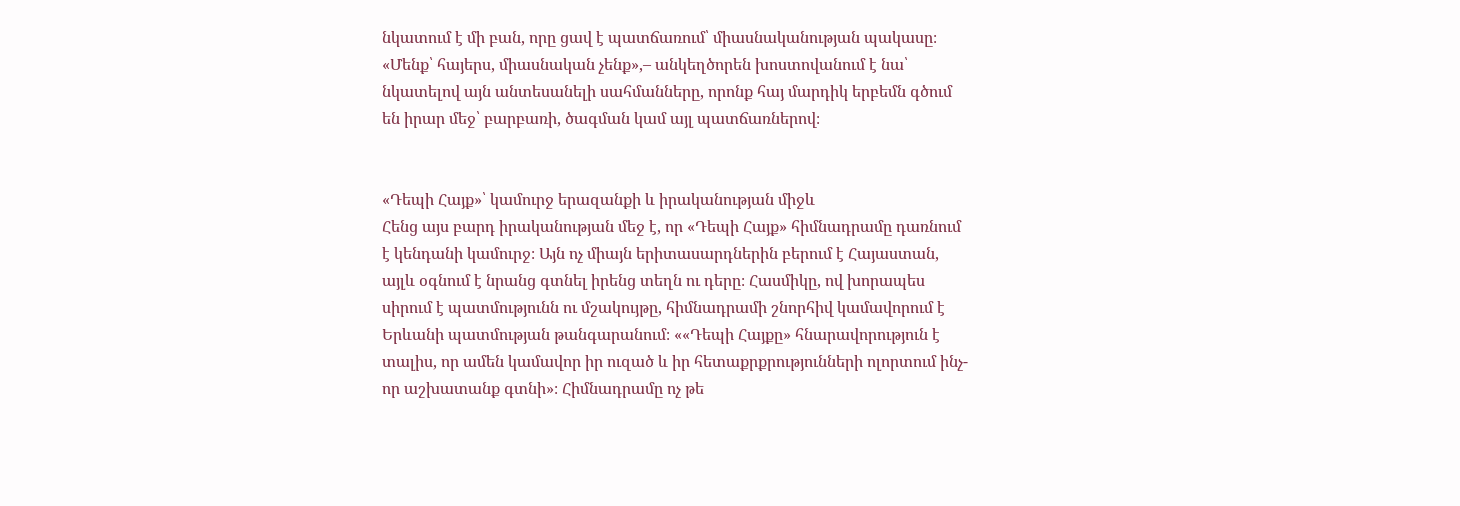նկատում է մի բան, որը ցավ է պատճառում՝ միասնականության պակասը։ «Մենք՝ հայերս, միասնական չենք»,– անկեղծորեն խոստովանում է նա՝ նկատելով այն անտեսանելի սահմանները, որոնք հայ մարդիկ երբեմն գծում են իրար մեջ՝ բարբառի, ծագման կամ այլ պատճառներով։


«Դեպի Հայք»՝ կամուրջ երազանքի և իրականության միջև
Հենց այս բարդ իրականության մեջ է, որ «Դեպի Հայք» հիմնադրամը դառնում է կենդանի կամուրջ։ Այն ոչ միայն երիտասարդներին բերում է Հայաստան, այլև օգնում է նրանց գտնել իրենց տեղն ու դերը։ Հասմիկը, ով խորապես սիրում է պատմությունն ու մշակույթը, հիմնադրամի շնորհիվ կամավորում է Երևանի պատմության թանգարանում։ ««Դեպի Հայքը» հնարավորություն է տալիս, որ ամեն կամավոր իր ուզած և իր հետաքրքրությունների ոլորտում ինչ-որ աշխատանք գտնի»։ Հիմնադրամը ոչ թե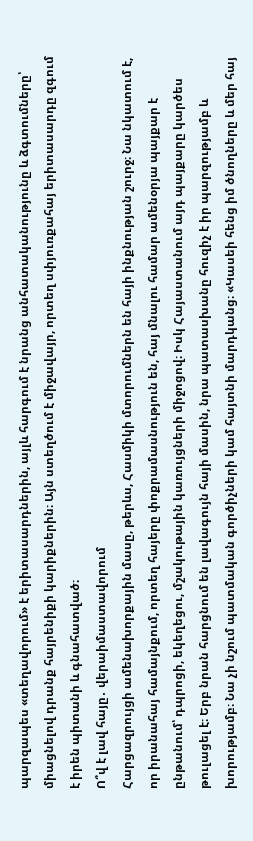պարզապես «տեղավորում» է երիտասարդներին, այլև հարգում է նրանց անհատականությունը և ձգտումները՝ միացնելով դրանք հայրենիքի կարիքներին։ Այն ստեղծում է միջավայր, որտեղ սփյուռքահայ երիտասարդը զգում է իրեն պիտանի և գնահատված։
Ո՞վ է լավ հայը․ վերաիմաստավորում
Հարցազրույցի ամենախորքային մասը, թերևս, Հասմիկի մտորումներն են հայի ինքնության շուրջ։ Նա նկատում է, որ իրանահայ համայնքում, որտեղ հայերը փոքրամասնություն են, հայ մնալու համար ամենօրյա պայքար է ընթանում՝ դպրոցի, եկեղեցու, մշակութային կառույցների միջոցով։ Իսկ Հայաստանում այդ պայքարը կարծես թուլացել է։ Երբ նրան հարցնում են լավագույն հայի մասին, նրա պատասխանը հուզիչ է իր պարզությամբ և խորությամբ։ Նա չի նշում պատմական գործիչների կամ հայտնի մարդկանց։ «Կասեի հենց իմ ծնողները և մեր հայ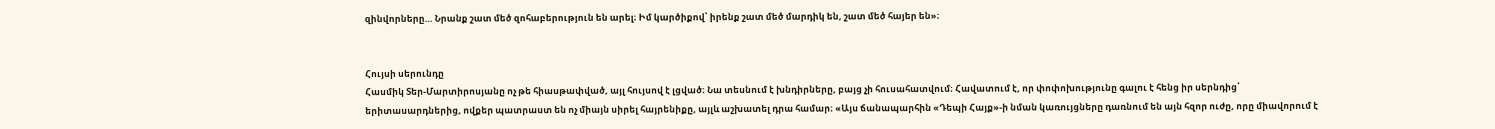զինվորները… Նրանք շատ մեծ զոհաբերություն են արել։ Իմ կարծիքով՝ իրենք շատ մեծ մարդիկ են, շատ մեծ հայեր են»։


Հույսի սերունդը
Հասմիկ Տեր-Մարտիրոսյանը ոչ թե հիասթափված, այլ հույսով է լցված։ Նա տեսնում է խնդիրները, բայց չի հուսահատվում։ Հավատում է, որ փոփոխությունը գալու է հենց իր սերնդից՝ երիտասարդներից, ովքեր պատրաստ են ոչ միայն սիրել հայրենիքը, այլև աշխատել դրա համար։ «Այս ճանապարհին «Դեպի Հայք»-ի նման կառույցները դառնում են այն հզոր ուժը, որը միավորում է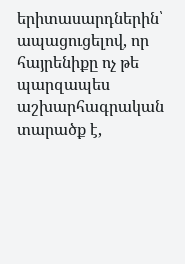երիտասարդներին՝ ապացուցելով, որ հայրենիքը ոչ թե պարզապես աշխարհագրական տարածք է,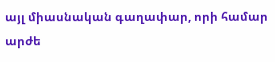այլ միասնական գաղափար, որի համար արժե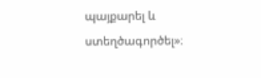պայքարել և ստեղծագործել»։